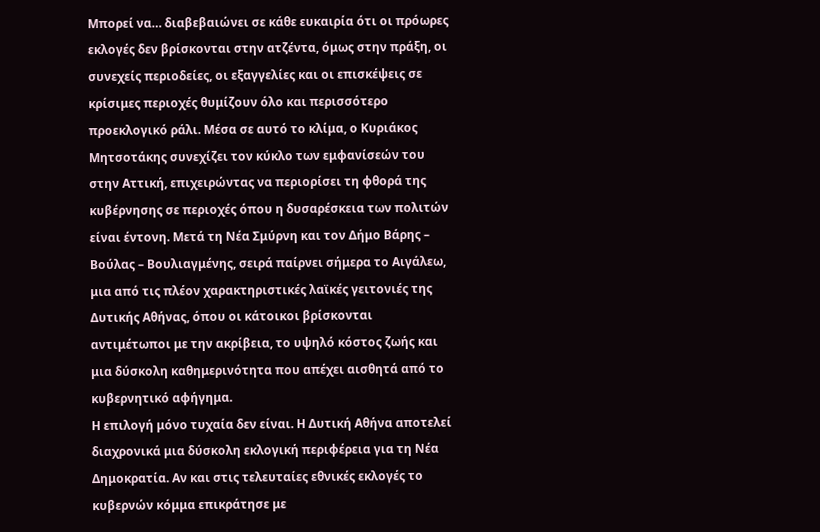Μπορεί να… διαβεβαιώνει σε κάθε ευκαιρία ότι οι πρόωρες εκλογές δεν βρίσκονται στην ατζέντα, όμως στην πράξη, οι συνεχείς περιοδείες, οι εξαγγελίες και οι επισκέψεις σε κρίσιμες περιοχές θυμίζουν όλο και περισσότερο προεκλογικό ράλι. Μέσα σε αυτό το κλίμα, ο Κυριάκος Μητσοτάκης συνεχίζει τον κύκλο των εμφανίσεών του στην Αττική, επιχειρώντας να περιορίσει τη φθορά της κυβέρνησης σε περιοχές όπου η δυσαρέσκεια των πολιτών είναι έντονη. Μετά τη Νέα Σμύρνη και τον Δήμο Βάρης – Βούλας – Βουλιαγμένης, σειρά παίρνει σήμερα το Αιγάλεω, μια από τις πλέον χαρακτηριστικές λαϊκές γειτονιές της Δυτικής Αθήνας, όπου οι κάτοικοι βρίσκονται αντιμέτωποι με την ακρίβεια, το υψηλό κόστος ζωής και μια δύσκολη καθημερινότητα που απέχει αισθητά από το κυβερνητικό αφήγημα.
Η επιλογή μόνο τυχαία δεν είναι. Η Δυτική Αθήνα αποτελεί διαχρονικά μια δύσκολη εκλογική περιφέρεια για τη Νέα Δημοκρατία. Αν και στις τελευταίες εθνικές εκλογές το κυβερνών κόμμα επικράτησε με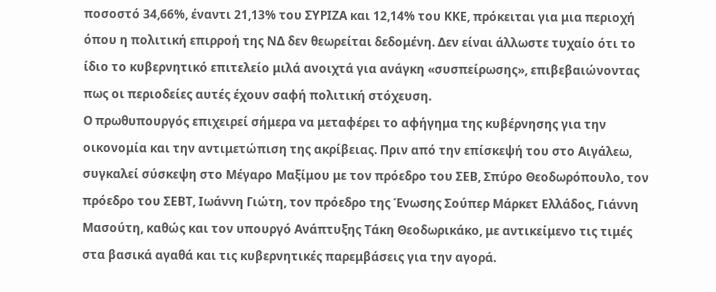ποσοστό 34,66%, έναντι 21,13% του ΣΥΡΙΖΑ και 12,14% του ΚΚΕ, πρόκειται για μια περιοχή όπου η πολιτική επιρροή της ΝΔ δεν θεωρείται δεδομένη. Δεν είναι άλλωστε τυχαίο ότι το ίδιο το κυβερνητικό επιτελείο μιλά ανοιχτά για ανάγκη «συσπείρωσης», επιβεβαιώνοντας πως οι περιοδείες αυτές έχουν σαφή πολιτική στόχευση.
Ο πρωθυπουργός επιχειρεί σήμερα να μεταφέρει το αφήγημα της κυβέρνησης για την οικονομία και την αντιμετώπιση της ακρίβειας. Πριν από την επίσκεψή του στο Αιγάλεω, συγκαλεί σύσκεψη στο Μέγαρο Μαξίμου με τον πρόεδρο του ΣΕΒ, Σπύρο Θεοδωρόπουλο, τον πρόεδρο του ΣΕΒΤ, Ιωάννη Γιώτη, τον πρόεδρο της Ένωσης Σούπερ Μάρκετ Ελλάδος, Γιάννη Μασούτη, καθώς και τον υπουργό Ανάπτυξης Τάκη Θεοδωρικάκο, με αντικείμενο τις τιμές στα βασικά αγαθά και τις κυβερνητικές παρεμβάσεις για την αγορά.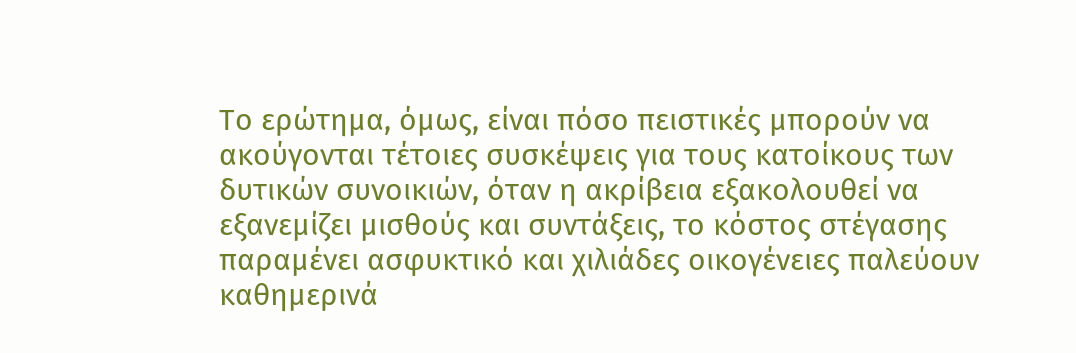Το ερώτημα, όμως, είναι πόσο πειστικές μπορούν να ακούγονται τέτοιες συσκέψεις για τους κατοίκους των δυτικών συνοικιών, όταν η ακρίβεια εξακολουθεί να εξανεμίζει μισθούς και συντάξεις, το κόστος στέγασης παραμένει ασφυκτικό και χιλιάδες οικογένειες παλεύουν καθημερινά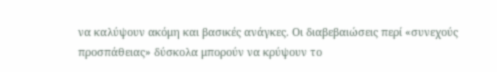να καλύψουν ακόμη και βασικές ανάγκες. Οι διαβεβαιώσεις περί «συνεχούς προσπάθειας» δύσκολα μπορούν να κρύψουν το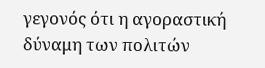γεγονός ότι η αγοραστική δύναμη των πολιτών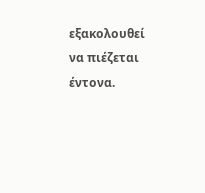εξακολουθεί να πιέζεται έντονα.